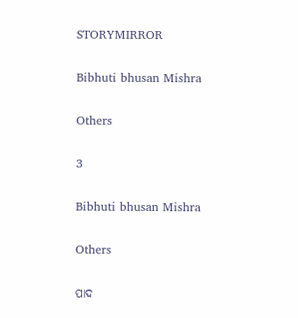STORYMIRROR

Bibhuti bhusan Mishra

Others

3

Bibhuti bhusan Mishra

Others

ପାଦ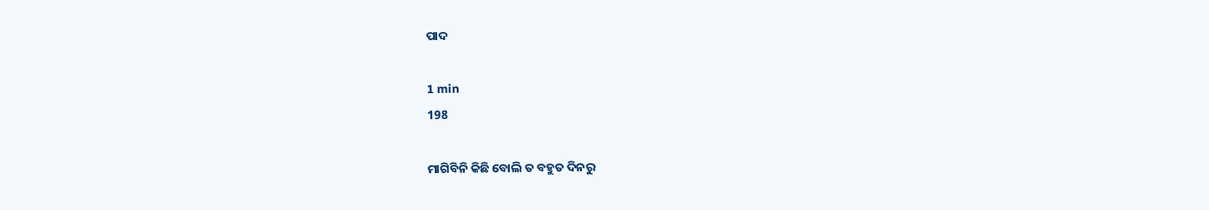ପାଦ

1 min
198

ମାଗିବିନି କିଛି ବୋଲି ତ ବହୁତ ଦିନରୁ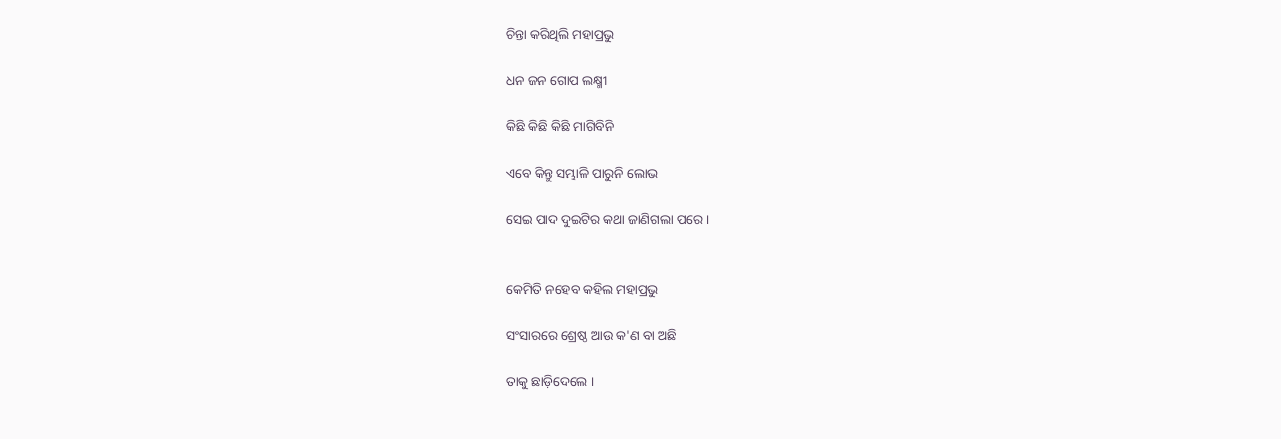ଚିନ୍ତା କରିଥିଲି ମହାପ୍ରଭୁ

ଧନ ଜନ ଗୋପ ଲକ୍ଷ୍ମୀ

କିଛି କିଛି କିଛି ମାଗିବିନି

ଏବେ କିନ୍ତୁ ସମ୍ଭାଳି ପାରୁନି ଲୋଭ

ସେଇ ପାଦ ଦୁଇଟିର କଥା ଜାଣିଗଲା ପରେ ।


କେମିତି ନହେବ କହିଲ ମହାପ୍ରଭୁ

ସଂସାରରେ ଶ୍ରେଷ୍ଠ ଆଉ କ'ଣ ବା ଅଛି

ତାକୁ ଛାଡ଼ିଦେଲେ ।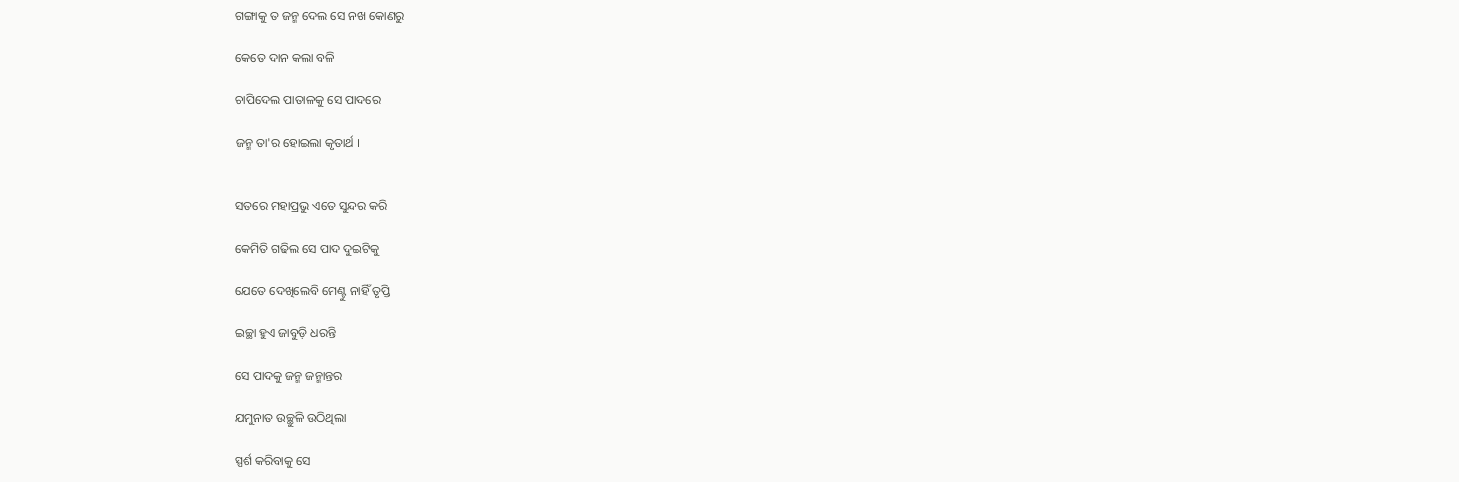ଗଙ୍ଗାକୁ ତ ଜନ୍ମ ଦେଲ ସେ ନଖ କୋଣରୁ

କେତେ ଦାନ କଲା ବଳି

ଚାପିଦେଲ ପାତାଳକୁ ସେ ପାଦରେ

ଜନ୍ମ ତା'ର ହୋଇଲା କୃତାର୍ଥ ।


ସତରେ ମହାପ୍ରଭୁ ଏତେ ସୁନ୍ଦର କରି

କେମିତି ଗଢିଲ ସେ ‌ପାଦ‌ ଦୁଇଟିକୁ

ଯେତେ ଦେଖିଲେବି ମେଣ୍ଟୁ ନାହିଁ ତୃପ୍ତି

ଇଚ୍ଛା ହୁଏ ଜାବୁଡ଼ି ଧରନ୍ତି

ସେ ପାଦକୁ ଜନ୍ମ ଜନ୍ମାନ୍ତର

ଯମୁନାତ ଉଚ୍ଛୁଳି ଉଠିଥିଲା

ସ୍ପର୍ଶ କରିବାକୁ ସେ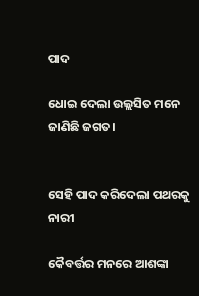ପାଦ

ଧୋଇ ଦେଲା ଉଲ୍ଲସିତ ମନେ ଜାଣିଛି ଜଗତ।


ସେହି ପାଦ କରିଦେଲା ପଥରକୁ ନାରୀ

କୈବର୍ତ୍ତର ମନରେ ଆଶଙ୍କା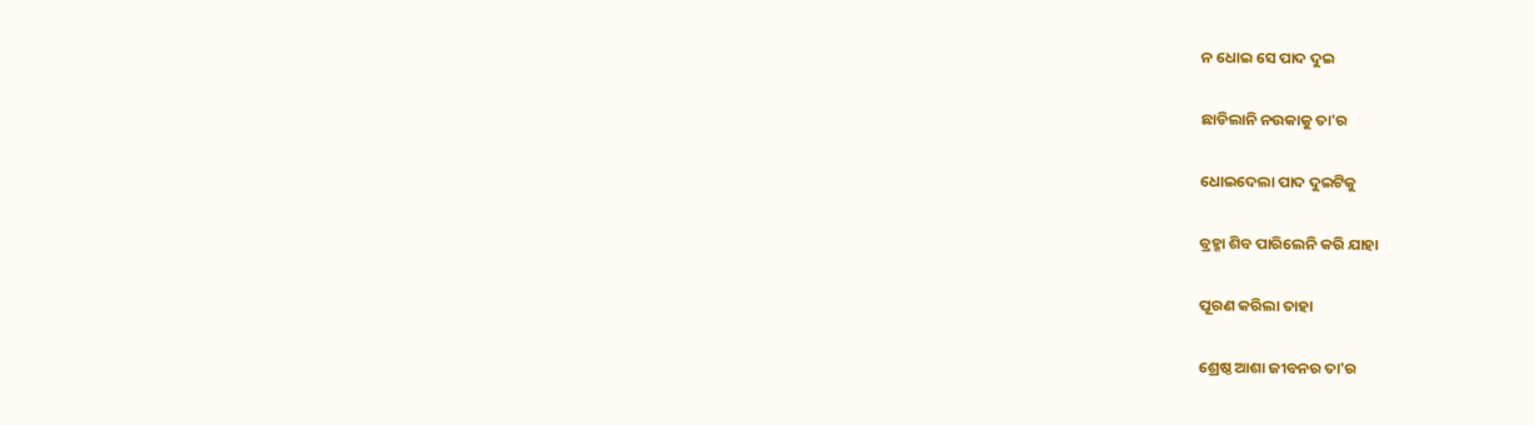ନ ଧୋଇ ସେ ପାଦ ଦୁଇ

ଛାଡିଲାନି ନଉକାକୁ ତା'ର

ଧୋଇଦେଲା ପାଦ ଦୁଇଟିକୁ

ବ୍ରହ୍ମା ଶିବ ପାରିଲେନି କରି ଯାହା

ପୂରଣ କରିଲା ତାହା

ଶ୍ରେଷ୍ଠ ଆଶା ଜୀବନର ତା'ର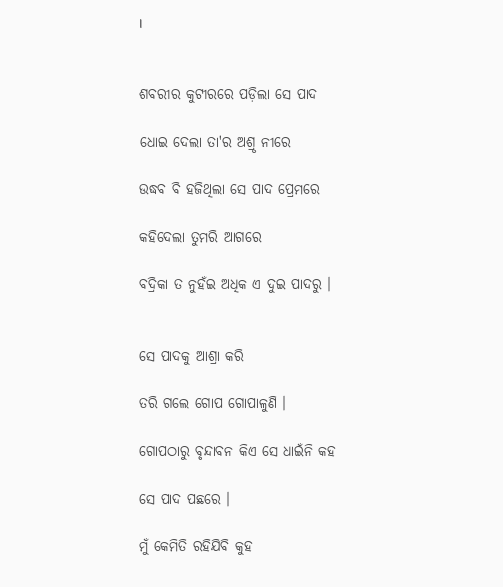।


ଶବରୀର କୁଟୀରରେ ପଡ଼ିଲା ସେ ପାଦ

ଧୋଇ ଦେଲା ତା'ର ଅଶ୍ରୃ ନୀରେ

ଉଦ୍ଧବ ବି ହଜିଥିଲା ସେ ପାଦ ପ୍ରେମରେ

କହିଦେଲା ତୁମରି ଆଗରେ

ବଦ୍ରିକା‌ ତ ନୁହଁଇ ଅଧିକ ଏ ଦୁଇ ପାଦରୁ ।


ସେ ପାଦକୁ ଆଶ୍ରା କରି

ତରି ଗଲେ ଗୋପ ଗୋପାଳୁଣି ।

ଗୋପଠାରୁ ବୃନ୍ଦାବନ କିଏ ସେ ଧାଇଁନି କହ

ସେ ପାଦ ପଛରେ ।

ମୁଁ କେମିତି ରହିଯିବି କୁହ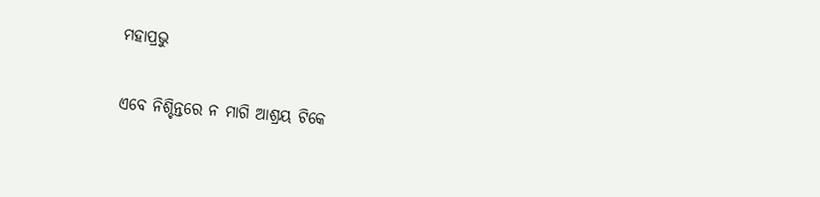ମହାପ୍ରଭୁ

ଏବେ ନିଶ୍ଚିନ୍ତରେ ନ ମାଗି ଆଶ୍ରୟ ଟିକେ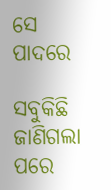ସେ ପାଦରେ

ସବୁକିଛି ଜାଣିଗଲା ପରେ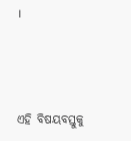।



ଏହି ବିଷୟବସ୍ତୁକୁ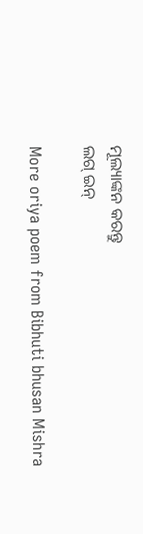ମୂଲ୍ୟାଙ୍କନ କରନ୍ତୁ
ଲଗ୍ ଇନ୍

More oriya poem from Bibhuti bhusan Mishra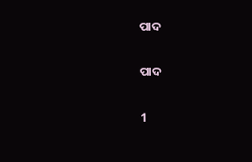ପାଦ

ପାଦ

1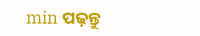min ପଢ଼ନ୍ତୁ